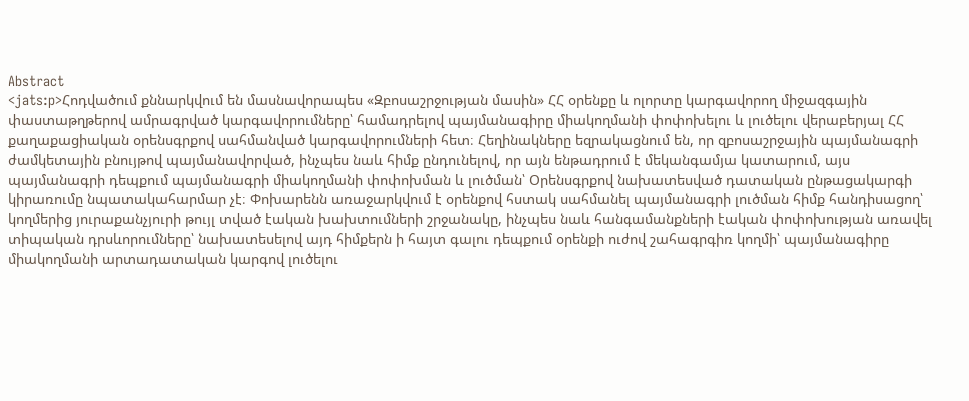Abstract
<jats:p>Հոդվածում քննարկվում են մասնավորապես «Զբոսաշրջության մասին» ՀՀ օրենքը և ոլորտը կարգավորող միջազգային փաստաթղթերով ամրագրված կարգավորումները՝ համադրելով պայմանագիրը միակողմանի փոփոխելու և լուծելու վերաբերյալ ՀՀ քաղաքացիական օրենսգրքով սահմանված կարգավորումների հետ։ Հեղինակները եզրակացնում են, որ զբոսաշրջային պայմանագրի ժամկետային բնույթով պայմանավորված, ինչպես նաև հիմք ընդունելով, որ այն ենթադրում է մեկանգամյա կատարում, այս պայմանագրի դեպքում պայմանագրի միակողմանի փոփոխման և լուծման՝ Օրենսգրքով նախատեսված դատական ընթացակարգի կիրառումը նպատակահարմար չէ։ Փոխարենն առաջարկվում է օրենքով հստակ սահմանել պայմանագրի լուծման հիմք հանդիսացող՝ կողմերից յուրաքանչյուրի թույլ տված էական խախտումների շրջանակը, ինչպես նաև հանգամանքների էական փոփոխության առավել տիպական դրսևորումները՝ նախատեսելով այդ հիմքերն ի հայտ գալու դեպքում օրենքի ուժով շահագրգիռ կողմի՝ պայմանագիրը միակողմանի արտադատական կարգով լուծելու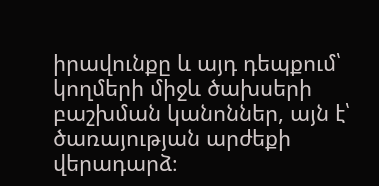իրավունքը և այդ դեպքում՝ կողմերի միջև ծախսերի բաշխման կանոններ, այն է՝ ծառայության արժեքի վերադարձ։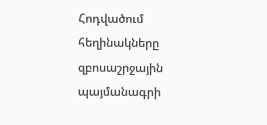Հոդվածում հեղինակները զբոսաշրջային պայմանագրի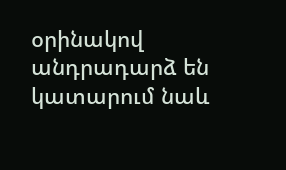օրինակով անդրադարձ են կատարում նաև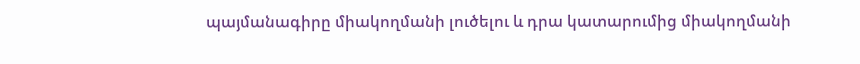պայմանագիրը միակողմանի լուծելու և դրա կատարումից միակողմանի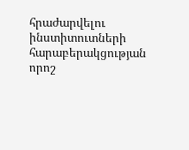հրաժարվելու ինստիտուտների հարաբերակցության որոշ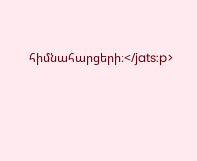հիմնահարցերի։</jats:p>